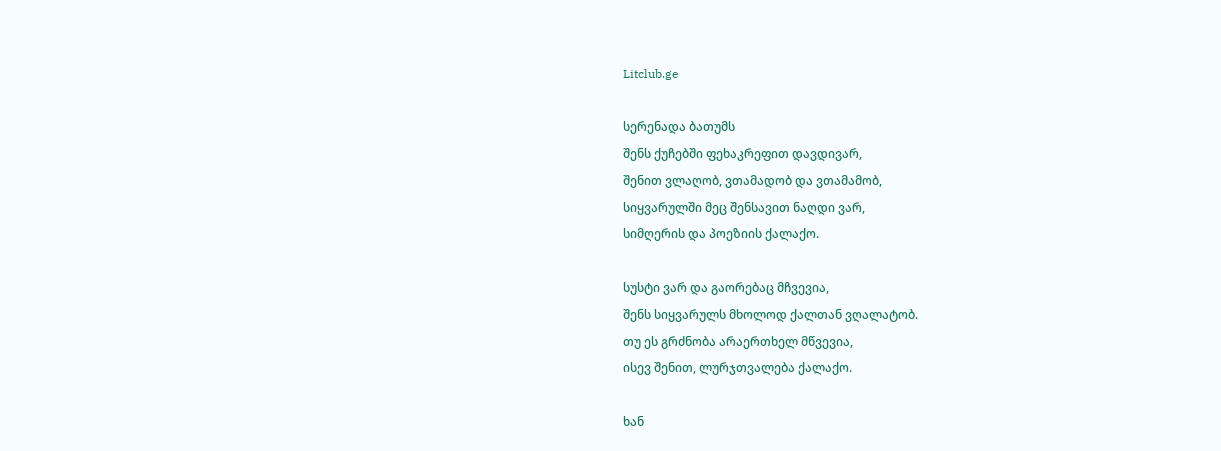Litclub.ge

სერენადა ბათუმს
შენს ქუჩებში ფეხაკრეფით დავდივარ,
შენით ვლაღობ, ვთამადობ და ვთამამობ,
სიყვარულში მეც შენსავით ნაღდი ვარ,
სიმღერის და პოეზიის ქალაქო.

სუსტი ვარ და გაორებაც მჩვევია,
შენს სიყვარულს მხოლოდ ქალთან ვღალატობ.
თუ ეს გრძნობა არაერთხელ მწვევია,
ისევ შენით, ლურჯთვალება ქალაქო.

ხან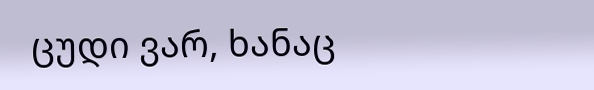ცუდი ვარ, ხანაც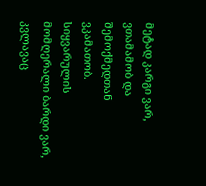მეტად კარგი ვარ,
ვთამამობ და შემოქმედთან ვკამათობ.
სიყვარულის მომღერალი ბარდი ვარ,
კვლავაც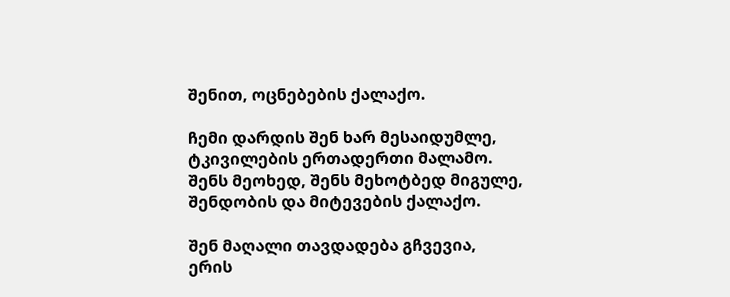შენით, ოცნებების ქალაქო.

ჩემი დარდის შენ ხარ მესაიდუმლე,
ტკივილების ერთადერთი მალამო.
შენს მეოხედ, შენს მეხოტბედ მიგულე,
შენდობის და მიტევების ქალაქო.

შენ მაღალი თავდადება გჩვევია,
ერის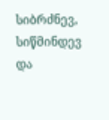სიბრძნევ, სიწმინდევ და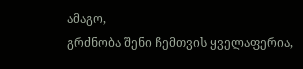ამაგო,
გრძნობა შენი ჩემთვის ყველაფერია,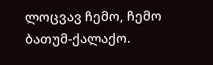ლოცვავ ჩემო, ჩემო ბათუმ-ქალაქო.